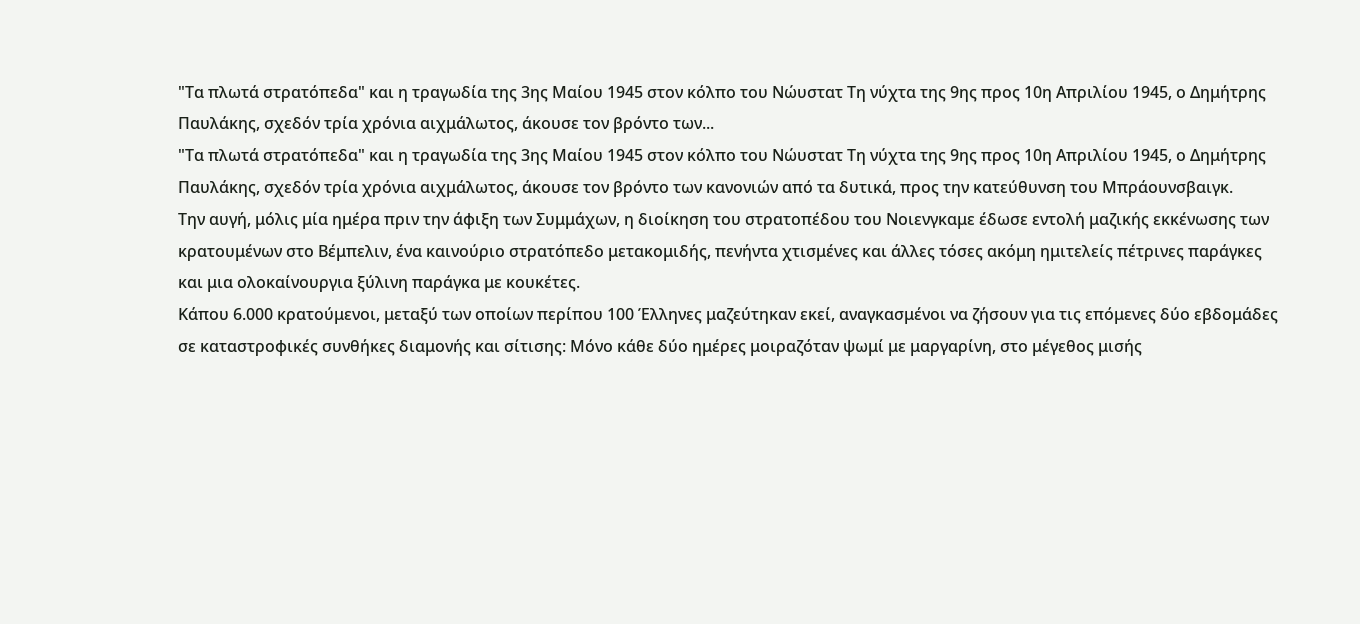"Τα πλωτά στρατόπεδα" και η τραγωδία της 3ης Μαίου 1945 στον κόλπο του Νώυστατ Τη νύχτα της 9ης προς 10η Απριλίου 1945, ο Δημήτρης Παυλάκης, σχεδόν τρία χρόνια αιχμάλωτος, άκουσε τον βρόντο των...
"Τα πλωτά στρατόπεδα" και η τραγωδία της 3ης Μαίου 1945 στον κόλπο του Νώυστατ Τη νύχτα της 9ης προς 10η Απριλίου 1945, ο Δημήτρης Παυλάκης, σχεδόν τρία χρόνια αιχμάλωτος, άκουσε τον βρόντο των κανονιών από τα δυτικά, προς την κατεύθυνση του Μπράουνσβαιγκ.
Την αυγή, μόλις μία ημέρα πριν την άφιξη των Συμμάχων, η διοίκηση του στρατοπέδου του Νοιενγκαμε έδωσε εντολή μαζικής εκκένωσης των κρατουμένων στο Βέμπελιν, ένα καινούριο στρατόπεδο μετακομιδής, πενήντα χτισμένες και άλλες τόσες ακόμη ημιτελείς πέτρινες παράγκες και μια ολοκαίνουργια ξύλινη παράγκα με κουκέτες.
Κάπου 6.000 κρατούμενοι, μεταξύ των οποίων περίπου 100 Έλληνες μαζεύτηκαν εκεί, αναγκασμένοι να ζήσουν για τις επόμενες δύο εβδομάδες σε καταστροφικές συνθήκες διαμονής και σίτισης: Μόνο κάθε δύο ημέρες μοιραζόταν ψωμί με μαργαρίνη, στο μέγεθος μισής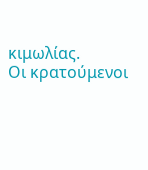κιμωλίας.
Οι κρατούμενοι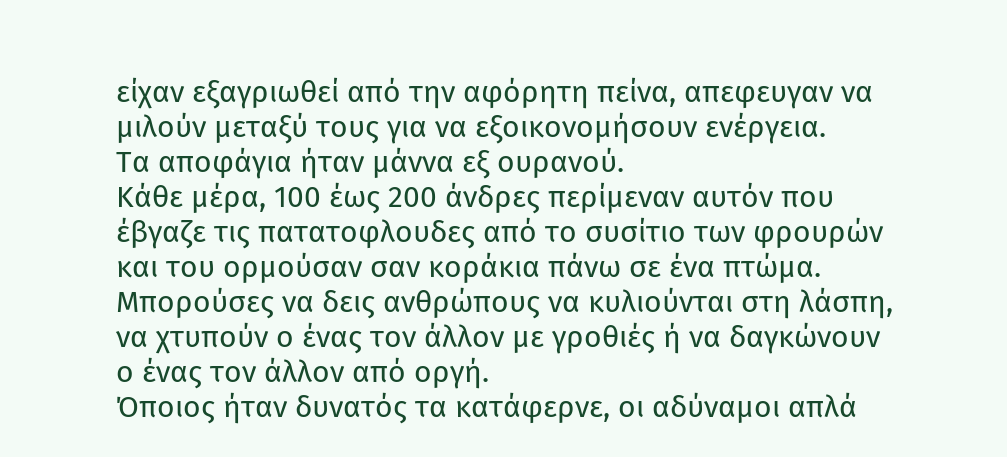είχαν εξαγριωθεί από την αφόρητη πείνα, απεφευγαν να μιλούν μεταξύ τους για να εξοικονομήσουν ενέργεια.
Τα αποφάγια ήταν μάννα εξ ουρανού.
Κάθε μέρα, 100 έως 200 άνδρες περίμεναν αυτόν που έβγαζε τις πατατοφλουδες από το συσίτιο των φρουρών και του ορμούσαν σαν κοράκια πάνω σε ένα πτώμα.
Μπορούσες να δεις ανθρώπους να κυλιούνται στη λάσπη, να χτυπούν ο ένας τον άλλον με γροθιές ή να δαγκώνουν ο ένας τον άλλον από οργή.
Όποιος ήταν δυνατός τα κατάφερνε, οι αδύναμοι απλά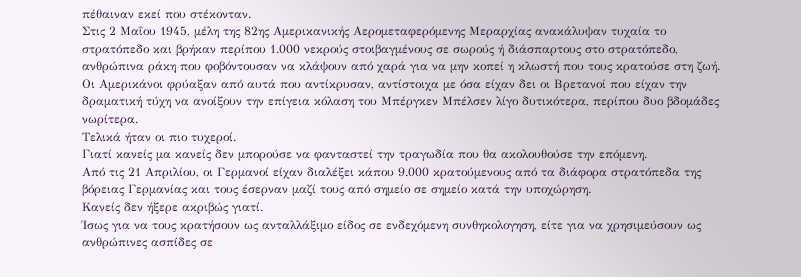πέθαιναν εκεί που στέκονταν.
Στις 2 Μαΐου 1945, μέλη της 82ης Αμερικανικής Αερομεταφερόμενης Μεραρχίας ανακάλυψαν τυχαία το στρατόπεδο και βρήκαν περίπου 1.000 νεκρούς στοιβαγμένους σε σωρούς ή διάσπαρτους στο στρατόπεδο, ανθρώπινα ράκη που φοβόντουσαν να κλάψουν από χαρά για να μην κοπεί η κλωστή που τους κρατούσε στη ζωή. Οι Αμερικάνοι φρύαξαν από αυτά που αντίκρυσαν, αντίστοιχα με όσα είχαν δει οι Βρετανοί που είχαν την δραματική τύχη να ανοίξουν την επίγεια κόλαση του Μπέργκεν Μπέλσεν λίγο δυτικότερα, περίπου δυο βδομάδες νωρίτερα.
Τελικά ήταν οι πιο τυχεροί.
Γιατί κανείς μα κανείς δεν μπορούσε να φανταστεί την τραγωδία που θα ακολουθούσε την επόμενη.
Από τις 21 Απριλίου, οι Γερμανοί είχαν διαλέξει κάπου 9.000 κρατούμενους από τα διάφορα στρατόπεδα της βόρειας Γερμανίας και τους έσερναν μαζί τους από σημείο σε σημείο κατά την υποχώρηση.
Κανείς δεν ήξερε ακριβώς γιατί.
Ίσως για να τους κρατήσουν ως ανταλλάξιμο είδος σε ενδεχόμενη συνθηκολογηση, είτε για να χρησιμεύσουν ως ανθρώπινες ασπίδες σε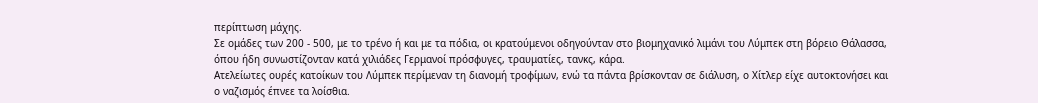περίπτωση μάχης.
Σε ομάδες των 200 - 500, με το τρένο ή και με τα πόδια, οι κρατούμενοι οδηγούνταν στο βιομηχανικό λιμάνι του Λύμπεκ στη βόρειο Θάλασσα, όπου ήδη συνωστίζονταν κατά χιλιάδες Γερμανοί πρόσφυγες, τραυματίες, τανκς, κάρα.
Ατελείωτες ουρές κατοίκων του Λύμπεκ περίμεναν τη διανομή τροφίμων, ενώ τα πάντα βρίσκονταν σε διάλυση, ο Χίτλερ είχε αυτοκτονήσει και ο ναζισμός έπνεε τα λοίσθια.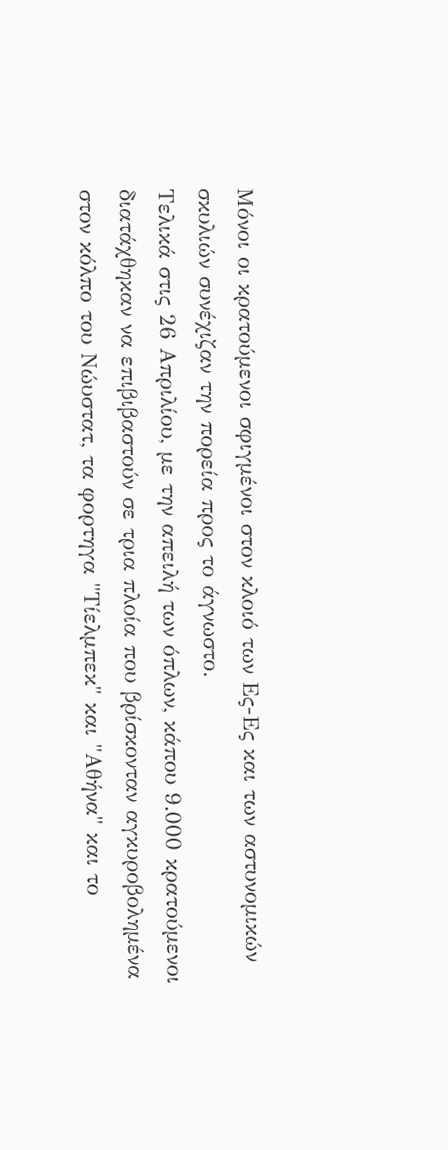Μόνοι οι κρατούμενοι σφιγμένοι στον κλοιό των Ες-Ες και των αστυνομικών σκυλιών συνέχιζαν την πορεία προς το άγνωστο.
Τελικά στις 26 Απριλίου, με την απειλή των όπλων, κάπου 9.000 κρατούμενοι διατάχθηκαν να επιβιβαστούν σε τρια πλοία που βρίσκονταν αγκυροβολημένα στον κόλπο του Νώυστατ, τα φορτηγα "Τίελμπεκ" και "Αθήνα" και το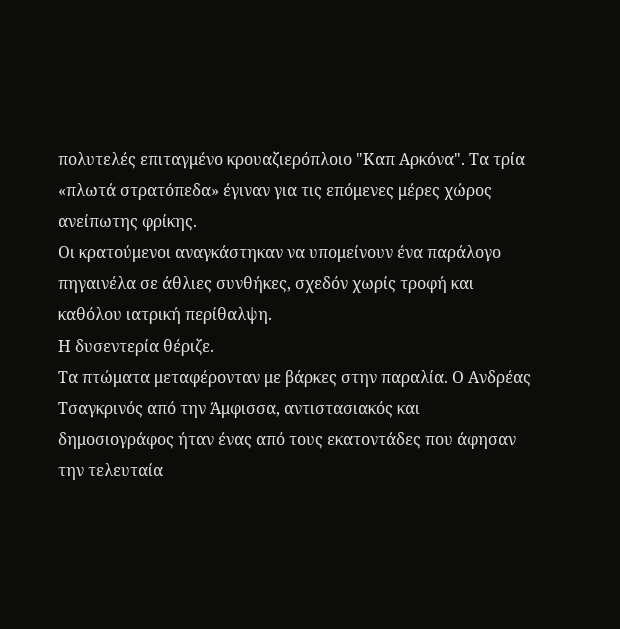πολυτελές επιταγμένο κρουαζιερόπλοιο "Καπ Αρκόνα". Τα τρία «πλωτά στρατόπεδα» έγιναν για τις επόμενες μέρες χώρος ανείπωτης φρίκης.
Οι κρατούμενοι αναγκάστηκαν να υπομείνουν ένα παράλογο πηγαινέλα σε άθλιες συνθήκες, σχεδόν χωρίς τροφή και καθόλου ιατρική περίθαλψη.
Η δυσεντερία θέριζε.
Τα πτώματα μεταφέρονταν με βάρκες στην παραλία. Ο Ανδρέας Τσαγκρινός από την Άμφισσα, αντιστασιακός και δημοσιογράφος ήταν ένας από τους εκατοντάδες που άφησαν την τελευταία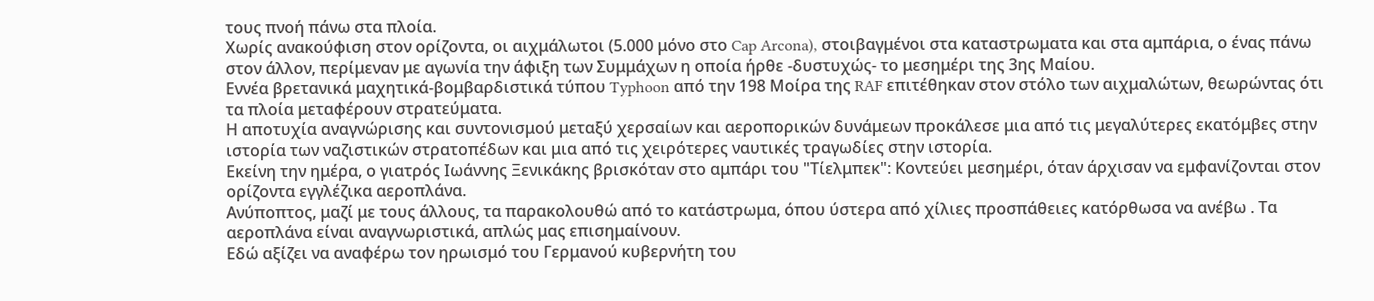τους πνοή πάνω στα πλοία.
Χωρίς ανακούφιση στον ορίζοντα, οι αιχμάλωτοι (5.000 μόνο στο Cap Arcona), στοιβαγμένοι στα καταστρωματα και στα αμπάρια, ο ένας πάνω στον άλλον, περίμεναν με αγωνία την άφιξη των Συμμάχων η οποία ήρθε -δυστυχώς- το μεσημέρι της 3ης Μαίου.
Εννέα βρετανικά μαχητικά-βομβαρδιστικά τύπου Typhoon από την 198 Μοίρα της RAF επιτέθηκαν στον στόλο των αιχμαλώτων, θεωρώντας ότι τα πλοία μεταφέρουν στρατεύματα.
Η αποτυχία αναγνώρισης και συντονισμού μεταξύ χερσαίων και αεροπορικών δυνάμεων προκάλεσε μια από τις μεγαλύτερες εκατόμβες στην ιστορία των ναζιστικών στρατοπέδων και μια από τις χειρότερες ναυτικές τραγωδίες στην ιστορία.
Εκείνη την ημέρα, ο γιατρός Ιωάννης Ξενικάκης βρισκόταν στο αμπάρι του "Τίελμπεκ": Κοντεύει μεσημέρι, όταν άρχισαν να εμφανίζονται στον ορίζοντα εγγλέζικα αεροπλάνα.
Ανύποπτος, μαζί με τους άλλους, τα παρακολουθώ από το κατάστρωμα, όπου ύστερα από χίλιες προσπάθειες κατόρθωσα να ανέβω . Τα αεροπλάνα είναι αναγνωριστικά, απλώς μας επισημαίνουν.
Εδώ αξίζει να αναφέρω τον ηρωισμό του Γερμανού κυβερνήτη του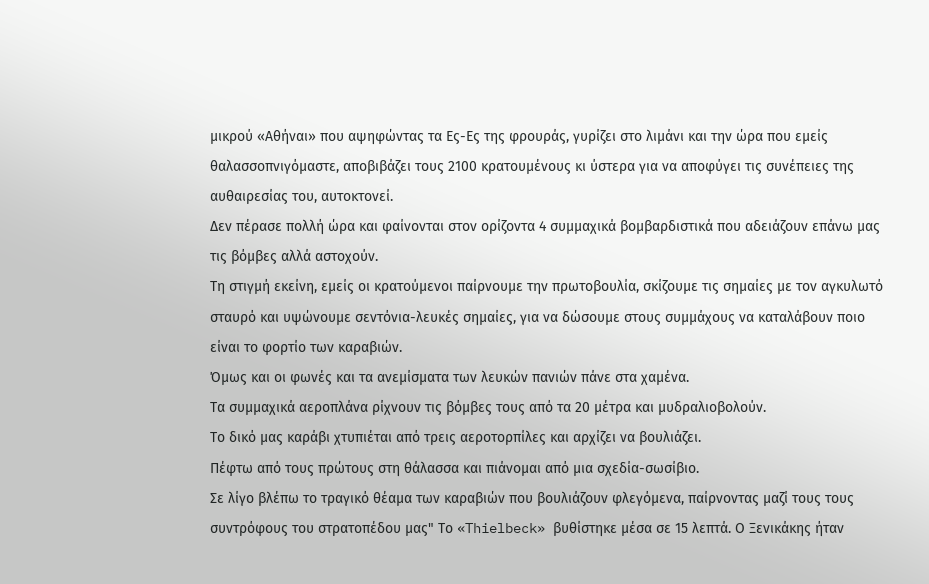μικρού «Αθήναι» που αψηφώντας τα Ες-Ες της φρουράς, γυρίζει στο λιμάνι και την ώρα που εμείς θαλασσοπνιγόμαστε, αποβιβάζει τους 2100 κρατουμένους κι ύστερα για να αποφύγει τις συνέπειες της αυθαιρεσίας του, αυτοκτονεί.
Δεν πέρασε πολλή ώρα και φαίνονται στον ορίζοντα 4 συμμαχικά βομβαρδιστικά που αδειάζουν επάνω μας τις βόμβες αλλά αστοχούν.
Τη στιγμή εκείνη, εμείς οι κρατούμενοι παίρνουμε την πρωτοβουλία, σκίζουμε τις σημαίες με τον αγκυλωτό σταυρό και υψώνουμε σεντόνια-λευκές σημαίες, για να δώσουμε στους συμμάχους να καταλάβουν ποιο είναι το φορτίο των καραβιών.
Όμως και οι φωνές και τα ανεμίσματα των λευκών πανιών πάνε στα χαμένα.
Τα συμμαχικά αεροπλάνα ρίχνουν τις βόμβες τους από τα 20 μέτρα και μυδραλιοβολούν.
Το δικό μας καράβι χτυπιέται από τρεις αεροτορπίλες και αρχίζει να βουλιάζει.
Πέφτω από τους πρώτους στη θάλασσα και πιάνομαι από μια σχεδία-σωσίβιο.
Σε λίγο βλέπω το τραγικό θέαμα των καραβιών που βουλιάζουν φλεγόμενα, παίρνοντας μαζί τους τους συντρόφους του στρατοπέδου μας" Το «Thielbeck» βυθίστηκε μέσα σε 15 λεπτά. Ο Ξενικάκης ήταν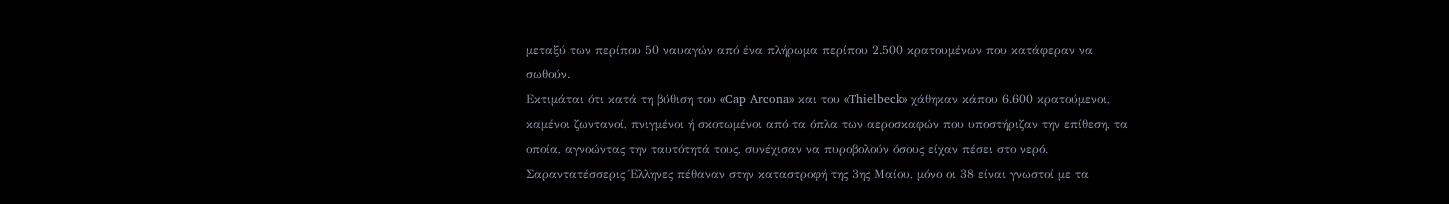μεταξύ των περίπου 50 ναυαγών από ένα πλήρωμα περίπου 2.500 κρατουμένων που κατάφεραν να σωθούν.
Εκτιμάται ότι κατά τη βύθιση του «Cap Arcona» και του «Thielbeck» χάθηκαν κάπου 6.600 κρατούμενοι, καμένοι ζωντανοί, πνιγμένοι ή σκοτωμένοι από τα όπλα των αεροσκαφών που υποστήριζαν την επίθεση, τα οποία, αγνοώντας την ταυτότητά τους, συνέχισαν να πυροβολούν όσους είχαν πέσει στο νερό. Σαραντατέσσερις Έλληνες πέθαναν στην καταστροφή της 3ης Μαίου, μόνο οι 38 είναι γνωστοί με τα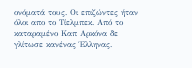ονόματά τους. Οι επιζώντες ήταν όλοι απο το Τίελμπεκ. Από το καταραμένο Καπ Αρκόνα δε γλίτωσε κανένας Έλληνας.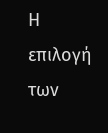Η επιλογή των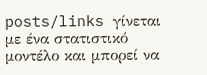posts/links γίνεται με ένα στατιστικό μοντέλο και μπορεί να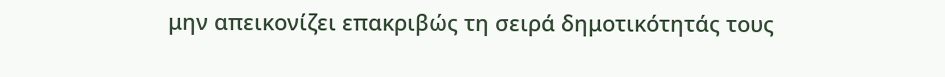μην απεικονίζει επακριβώς τη σειρά δημοτικότητάς τους